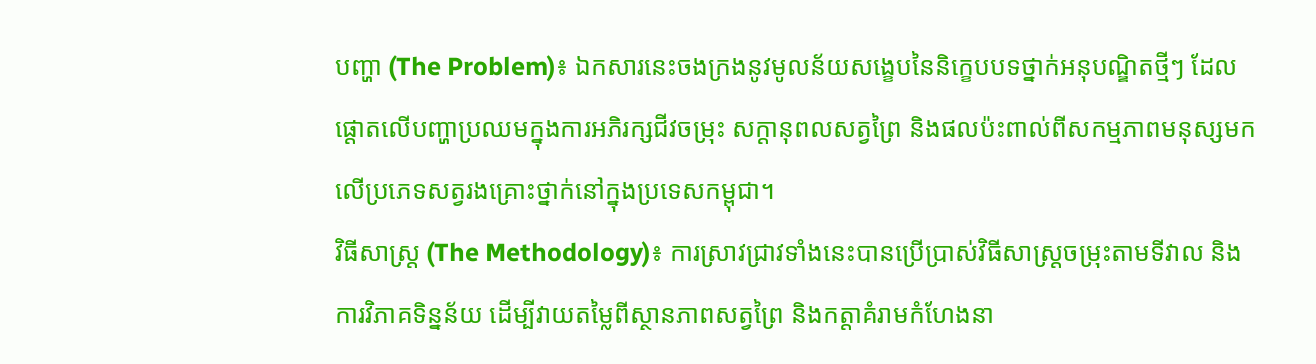បញ្ហា (The Problem)៖ ឯកសារនេះចងក្រងនូវមូលន័យសង្ខេបនៃនិក្ខេបបទថ្នាក់អនុបណ្ឌិតថ្មីៗ ដែលផ្តោតលើបញ្ហាប្រឈមក្នុងការអភិរក្សជីវចម្រុះ សក្ដានុពលសត្វព្រៃ និងផលប៉ះពាល់ពីសកម្មភាពមនុស្សមកលើប្រភេទសត្វរងគ្រោះថ្នាក់នៅក្នុងប្រទេសកម្ពុជា។
វិធីសាស្ត្រ (The Methodology)៖ ការស្រាវជ្រាវទាំងនេះបានប្រើប្រាស់វិធីសាស្ត្រចម្រុះតាមទីវាល និងការវិភាគទិន្នន័យ ដើម្បីវាយតម្លៃពីស្ថានភាពសត្វព្រៃ និងកត្តាគំរាមកំហែងនា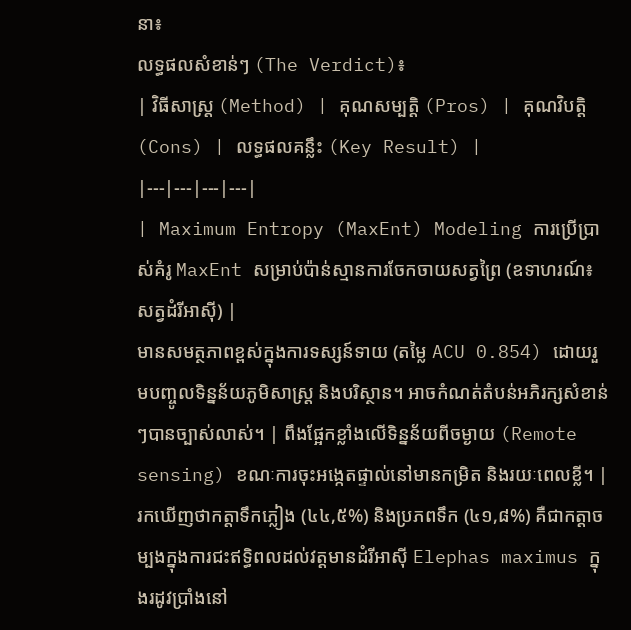នា៖
លទ្ធផលសំខាន់ៗ (The Verdict)៖
| វិធីសាស្ត្រ (Method) | គុណសម្បត្តិ (Pros) | គុណវិបត្តិ (Cons) | លទ្ធផលគន្លឹះ (Key Result) |
|---|---|---|---|
| Maximum Entropy (MaxEnt) Modeling ការប្រើប្រាស់គំរូ MaxEnt សម្រាប់ប៉ាន់ស្មានការចែកចាយសត្វព្រៃ (ឧទាហរណ៍៖ សត្វដំរីអាស៊ី) |
មានសមត្ថភាពខ្ពស់ក្នុងការទស្សន៍ទាយ (តម្លៃ ACU 0.854) ដោយរួមបញ្ចូលទិន្នន័យភូមិសាស្ត្រ និងបរិស្ថាន។ អាចកំណត់តំបន់អភិរក្សសំខាន់ៗបានច្បាស់លាស់។ | ពឹងផ្អែកខ្លាំងលើទិន្នន័យពីចម្ងាយ (Remote sensing) ខណៈការចុះអង្កេតផ្ទាល់នៅមានកម្រិត និងរយៈពេលខ្លី។ | រកឃើញថាកត្តាទឹកភ្លៀង (៤៤,៥%) និងប្រភពទឹក (៤១,៨%) គឺជាកត្តាចម្បងក្នុងការជះឥទ្ធិពលដល់វត្តមានដំរីអាស៊ី Elephas maximus ក្នុងរដូវប្រាំងនៅ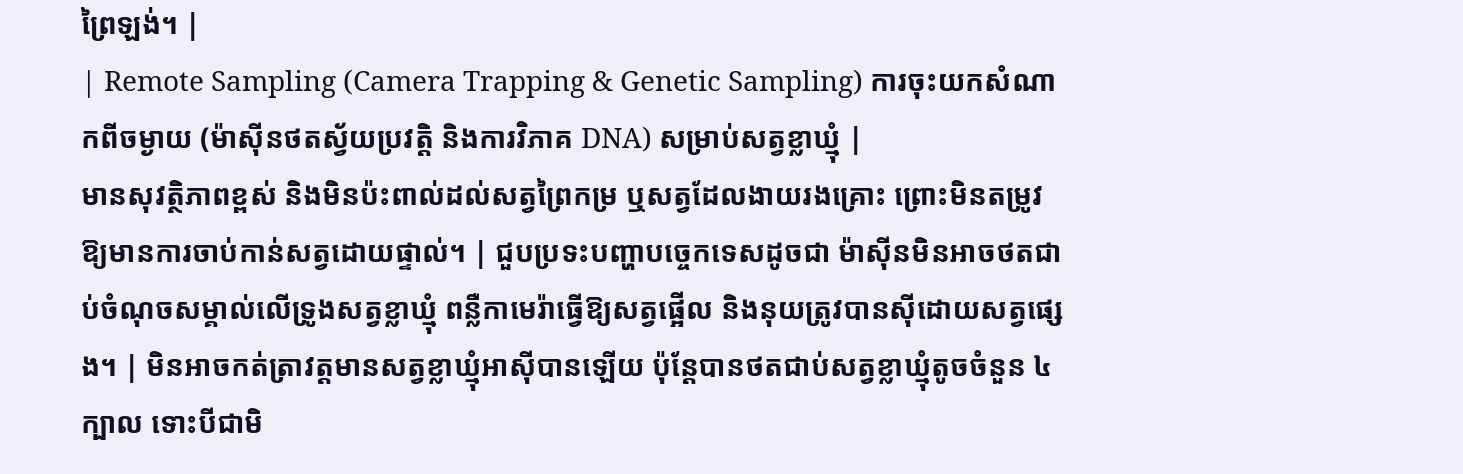ព្រៃឡង់។ |
| Remote Sampling (Camera Trapping & Genetic Sampling) ការចុះយកសំណាកពីចម្ងាយ (ម៉ាស៊ីនថតស្វ័យប្រវត្តិ និងការវិភាគ DNA) សម្រាប់សត្វខ្លាឃ្មុំ |
មានសុវត្ថិភាពខ្ពស់ និងមិនប៉ះពាល់ដល់សត្វព្រៃកម្រ ឬសត្វដែលងាយរងគ្រោះ ព្រោះមិនតម្រូវឱ្យមានការចាប់កាន់សត្វដោយផ្ទាល់។ | ជួបប្រទះបញ្ហាបច្ចេកទេសដូចជា ម៉ាស៊ីនមិនអាចថតជាប់ចំណុចសម្គាល់លើទ្រូងសត្វខ្លាឃ្មុំ ពន្លឺកាមេរ៉ាធ្វើឱ្យសត្វផ្អើល និងនុយត្រូវបានស៊ីដោយសត្វផ្សេង។ | មិនអាចកត់ត្រាវត្តមានសត្វខ្លាឃ្មុំអាស៊ីបានឡើយ ប៉ុន្តែបានថតជាប់សត្វខ្លាឃ្មុំតូចចំនួន ៤ ក្បាល ទោះបីជាមិ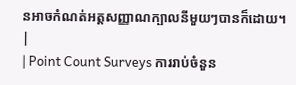នអាចកំណត់អត្តសញ្ញាណក្បាលនីមួយៗបានក៏ដោយ។ |
| Point Count Surveys ការរាប់ចំនួន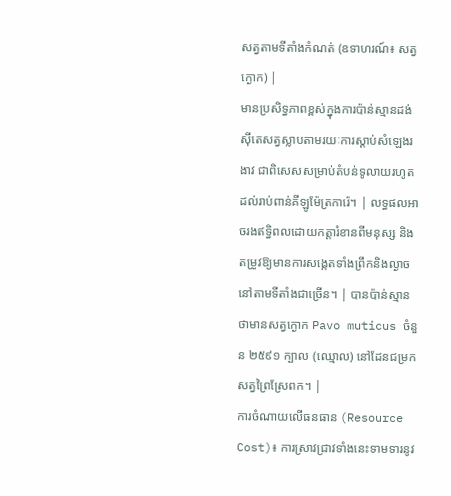សត្វតាមទីតាំងកំណត់ (ឧទាហរណ៍៖ សត្វក្ងោក) |
មានប្រសិទ្ធភាពខ្ពស់ក្នុងការប៉ាន់ស្មានដង់ស៊ីតេសត្វស្លាបតាមរយៈការស្តាប់សំឡេងរងាវ ជាពិសេសសម្រាប់តំបន់ទូលាយរហូតដល់រាប់ពាន់គីឡូម៉ែត្រការ៉េ។ | លទ្ធផលអាចរងឥទ្ធិពលដោយកត្តារំខានពីមនុស្ស និងតម្រូវឱ្យមានការសង្កេតទាំងព្រឹកនិងល្ងាចនៅតាមទីតាំងជាច្រើន។ | បានប៉ាន់ស្មានថាមានសត្វក្ងោក Pavo muticus ចំនួន ២៥៩១ ក្បាល (ឈ្មោល) នៅដែនជម្រកសត្វព្រៃស្រែពក។ |
ការចំណាយលើធនធាន (Resource Cost)៖ ការស្រាវជ្រាវទាំងនេះទាមទារនូវ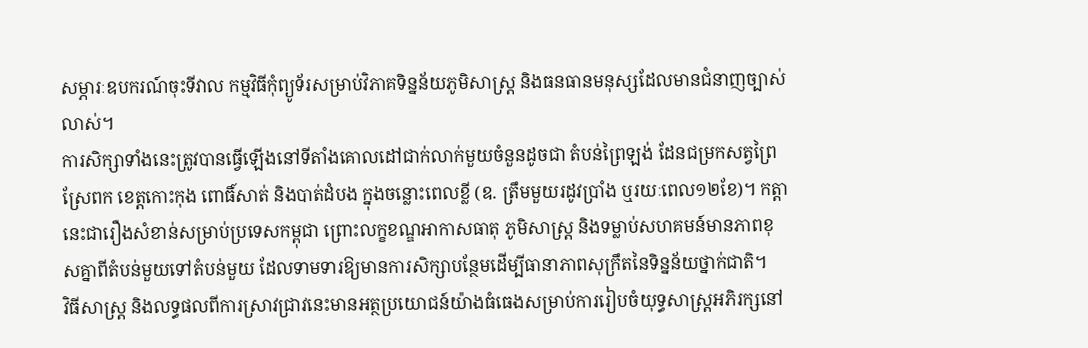សម្ភារៈឧបករណ៍ចុះទីវាល កម្មវិធីកុំព្យូទ័រសម្រាប់វិភាគទិន្នន័យភូមិសាស្ត្រ និងធនធានមនុស្សដែលមានជំនាញច្បាស់លាស់។
ការសិក្សាទាំងនេះត្រូវបានធ្វើឡើងនៅទីតាំងគោលដៅជាក់លាក់មួយចំនួនដូចជា តំបន់ព្រៃឡង់ ដែនជម្រកសត្វព្រៃស្រែពក ខេត្តកោះកុង ពោធិ៍សាត់ និងបាត់ដំបង ក្នុងចន្លោះពេលខ្លី (ឧ. ត្រឹមមួយរដូវប្រាំង ឬរយៈពេល១២ខែ)។ កត្តានេះជារឿងសំខាន់សម្រាប់ប្រទេសកម្ពុជា ព្រោះលក្ខខណ្ឌអាកាសធាតុ ភូមិសាស្ត្រ និងទម្លាប់សហគមន៍មានភាពខុសគ្នាពីតំបន់មួយទៅតំបន់មួយ ដែលទាមទារឱ្យមានការសិក្សាបន្ថែមដើម្បីធានាភាពសុក្រឹតនៃទិន្នន័យថ្នាក់ជាតិ។
វិធីសាស្ត្រ និងលទ្ធផលពីការស្រាវជ្រាវនេះមានអត្ថប្រយោជន៍យ៉ាងធំធេងសម្រាប់ការរៀបចំយុទ្ធសាស្ត្រអភិរក្សនៅ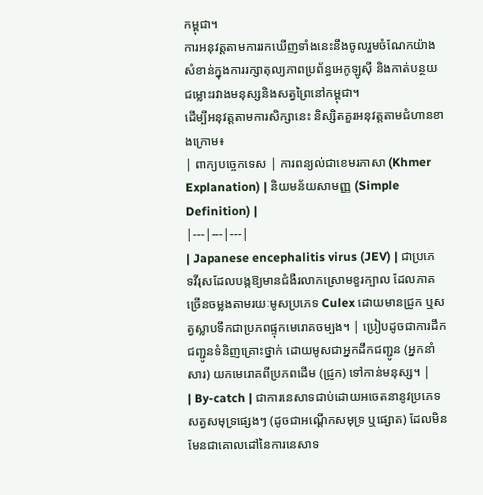កម្ពុជា។
ការអនុវត្តតាមការរកឃើញទាំងនេះនឹងចូលរួមចំណែកយ៉ាងសំខាន់ក្នុងការរក្សាតុល្យភាពប្រព័ន្ធអេកូឡូស៊ី និងកាត់បន្ថយជម្លោះរវាងមនុស្សនិងសត្វព្រៃនៅកម្ពុជា។
ដើម្បីអនុវត្តតាមការសិក្សានេះ និស្សិតគួរអនុវត្តតាមជំហានខាងក្រោម៖
| ពាក្យបច្ចេកទេស | ការពន្យល់ជាខេមរភាសា (Khmer Explanation) | និយមន័យសាមញ្ញ (Simple Definition) |
|---|---|---|
| Japanese encephalitis virus (JEV) | ជាប្រភេទវីរុសដែលបង្កឱ្យមានជំងឺរលាកស្រោមខួរក្បាល ដែលភាគច្រើនចម្លងតាមរយៈមូសប្រភេទ Culex ដោយមានជ្រូក ឬសត្វស្លាបទឹកជាប្រភពផ្ទុកមេរោគចម្បង។ | ប្រៀបដូចជាការដឹកជញ្ជូនទំនិញគ្រោះថ្នាក់ ដោយមូសជាអ្នកដឹកជញ្ជូន (អ្នកនាំសារ) យកមេរោគពីប្រភពដើម (ជ្រូក) ទៅកាន់មនុស្ស។ |
| By-catch | ជាការនេសាទជាប់ដោយអចេតនានូវប្រភេទសត្វសមុទ្រផ្សេងៗ (ដូចជាអណ្តើកសមុទ្រ ឬផ្សោត) ដែលមិនមែនជាគោលដៅនៃការនេសាទ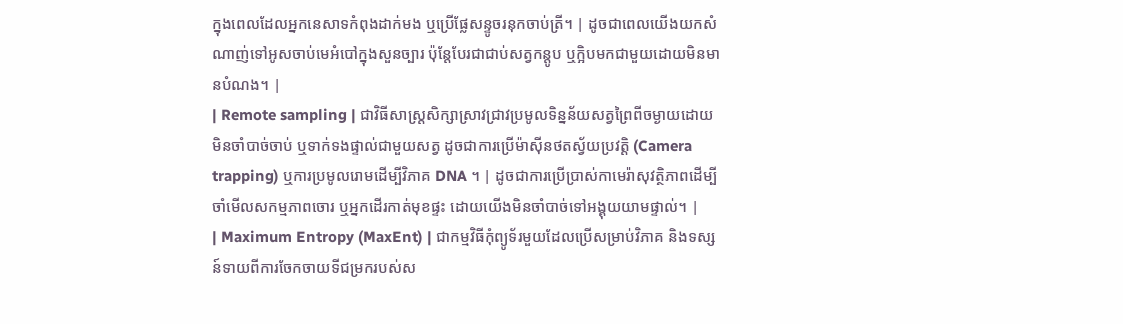ក្នុងពេលដែលអ្នកនេសាទកំពុងដាក់មង ឬប្រើផ្លែសន្ទូចរនុកចាប់ត្រី។ | ដូចជាពេលយើងយកសំណាញ់ទៅអូសចាប់មេអំបៅក្នុងសួនច្បារ ប៉ុន្តែបែរជាជាប់សត្វកន្តូប ឬក្អិបមកជាមួយដោយមិនមានបំណង។ |
| Remote sampling | ជាវិធីសាស្ត្រសិក្សាស្រាវជ្រាវប្រមូលទិន្នន័យសត្វព្រៃពីចម្ងាយដោយមិនចាំបាច់ចាប់ ឬទាក់ទងផ្ទាល់ជាមួយសត្វ ដូចជាការប្រើម៉ាស៊ីនថតស្វ័យប្រវត្តិ (Camera trapping) ឬការប្រមូលរោមដើម្បីវិភាគ DNA ។ | ដូចជាការប្រើប្រាស់កាមេរ៉ាសុវត្ថិភាពដើម្បីចាំមើលសកម្មភាពចោរ ឬអ្នកដើរកាត់មុខផ្ទះ ដោយយើងមិនចាំបាច់ទៅអង្គុយយាមផ្ទាល់។ |
| Maximum Entropy (MaxEnt) | ជាកម្មវិធីកុំព្យូទ័រមួយដែលប្រើសម្រាប់វិភាគ និងទស្សន៍ទាយពីការចែកចាយទីជម្រករបស់ស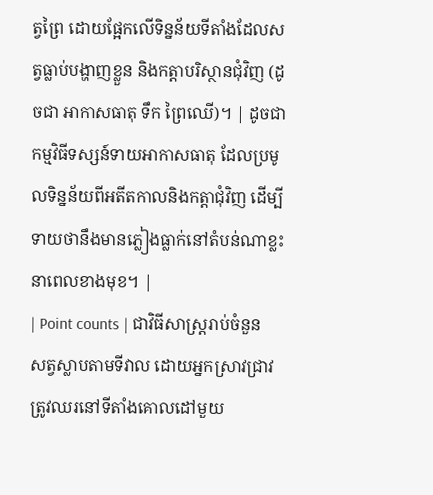ត្វព្រៃ ដោយផ្អែកលើទិន្នន័យទីតាំងដែលសត្វធ្លាប់បង្ហាញខ្លួន និងកត្តាបរិស្ថានជុំវិញ (ដូចជា អាកាសធាតុ ទឹក ព្រៃឈើ)។ | ដូចជាកម្មវិធីទស្សន៍ទាយអាកាសធាតុ ដែលប្រមូលទិន្នន័យពីអតីតកាលនិងកត្តាជុំវិញ ដើម្បីទាយថានឹងមានភ្លៀងធ្លាក់នៅតំបន់ណាខ្លះនាពេលខាងមុខ។ |
| Point counts | ជាវិធីសាស្ត្ររាប់ចំនួនសត្វស្លាបតាមទីវាល ដោយអ្នកស្រាវជ្រាវត្រូវឈរនៅទីតាំងគោលដៅមួយ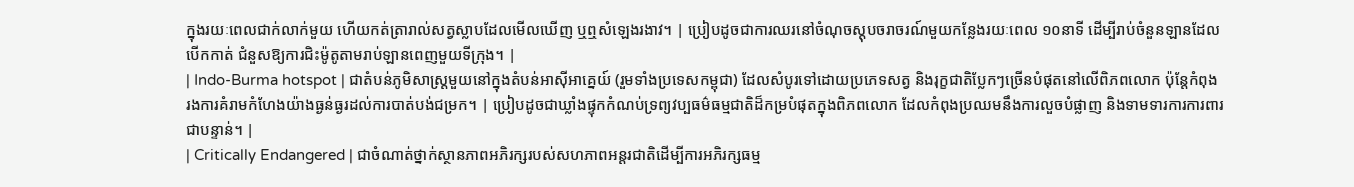ក្នុងរយៈពេលជាក់លាក់មួយ ហើយកត់ត្រារាល់សត្វស្លាបដែលមើលឃើញ ឬឮសំឡេងរងាវ។ | ប្រៀបដូចជាការឈរនៅចំណុចស្តុបចរាចរណ៍មួយកន្លែងរយៈពេល ១០នាទី ដើម្បីរាប់ចំនួនឡានដែលបើកកាត់ ជំនួសឱ្យការជិះម៉ូតូតាមរាប់ឡានពេញមួយទីក្រុង។ |
| Indo-Burma hotspot | ជាតំបន់ភូមិសាស្ត្រមួយនៅក្នុងតំបន់អាស៊ីអាគ្នេយ៍ (រួមទាំងប្រទេសកម្ពុជា) ដែលសំបូរទៅដោយប្រភេទសត្វ និងរុក្ខជាតិប្លែកៗច្រើនបំផុតនៅលើពិភពលោក ប៉ុន្តែកំពុងរងការគំរាមកំហែងយ៉ាងធ្ងន់ធ្ងរដល់ការបាត់បង់ជម្រក។ | ប្រៀបដូចជាឃ្លាំងផ្ទុកកំណប់ទ្រព្យវប្បធម៌ធម្មជាតិដ៏កម្របំផុតក្នុងពិភពលោក ដែលកំពុងប្រឈមនឹងការលួចបំផ្លាញ និងទាមទារការការពារជាបន្ទាន់។ |
| Critically Endangered | ជាចំណាត់ថ្នាក់ស្ថានភាពអភិរក្សរបស់សហភាពអន្តរជាតិដើម្បីការអភិរក្សធម្ម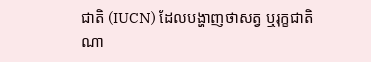ជាតិ (IUCN) ដែលបង្ហាញថាសត្វ ឬរុក្ខជាតិណា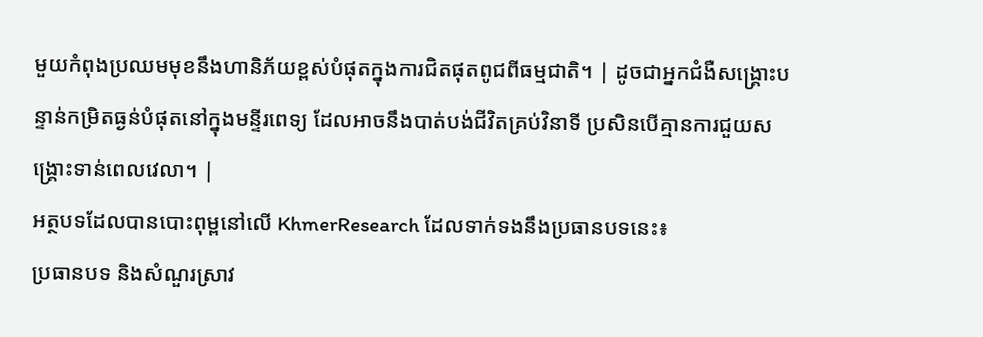មួយកំពុងប្រឈមមុខនឹងហានិភ័យខ្ពស់បំផុតក្នុងការជិតផុតពូជពីធម្មជាតិ។ | ដូចជាអ្នកជំងឺសង្គ្រោះបន្ទាន់កម្រិតធ្ងន់បំផុតនៅក្នុងមន្ទីរពេទ្យ ដែលអាចនឹងបាត់បង់ជីវិតគ្រប់វិនាទី ប្រសិនបើគ្មានការជួយសង្គ្រោះទាន់ពេលវេលា។ |
អត្ថបទដែលបានបោះពុម្ពនៅលើ KhmerResearch ដែលទាក់ទងនឹងប្រធានបទនេះ៖
ប្រធានបទ និងសំណួរស្រាវ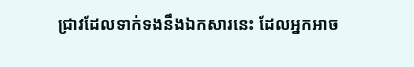ជ្រាវដែលទាក់ទងនឹងឯកសារនេះ ដែលអ្នកអាច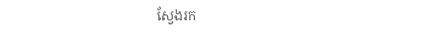ស្វែងរក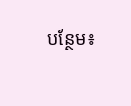បន្ថែម៖